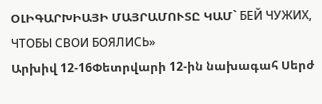ՕԼԻԳԱՐԽԻԱՅԻ ՄԱՅՐԱՄՈՒՏԸ ԿԱՄ` БЕЙ ЧУЖИХ, ЧТОБЫ СВОИ БОЯЛИСЬ»
Արխիվ 12-16Փետրվարի 12-ին նախագահ Սերժ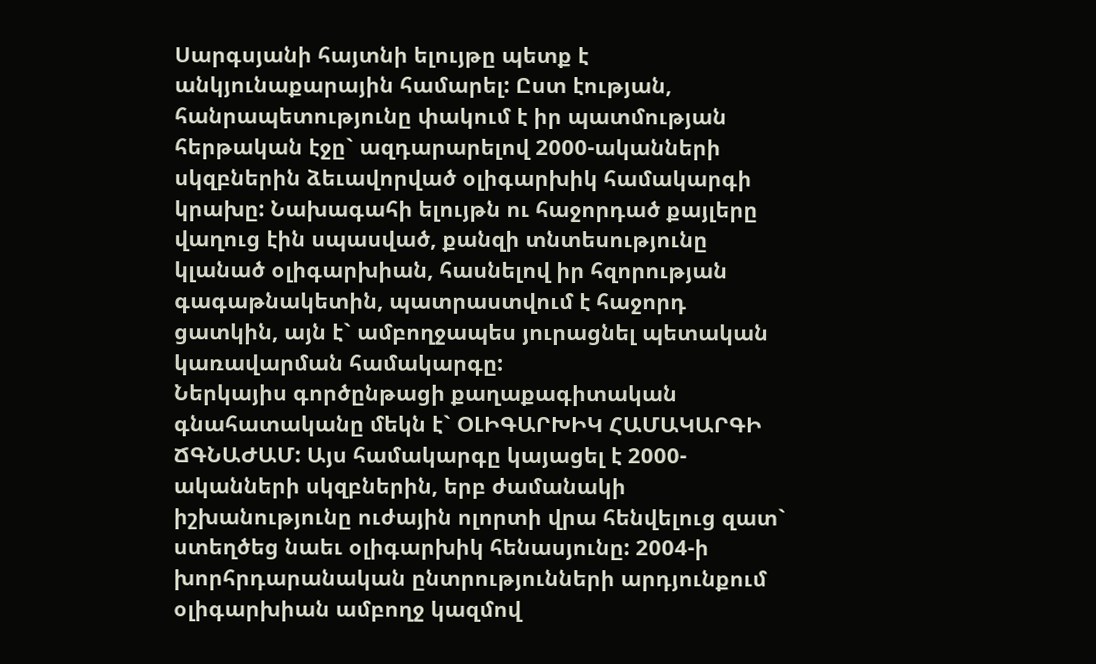Սարգսյանի հայտնի ելույթը պետք է անկյունաքարային համարել: Ըստ էության, հանրապետությունը փակում է իր պատմության հերթական էջը` ազդարարելով 2000-ականների սկզբներին ձեւավորված օլիգարխիկ համակարգի կրախը: Նախագահի ելույթն ու հաջորդած քայլերը վաղուց էին սպասված, քանզի տնտեսությունը կլանած օլիգարխիան, հասնելով իր հզորության գագաթնակետին, պատրաստվում է հաջորդ ցատկին, այն է` ամբողջապես յուրացնել պետական կառավարման համակարգը:
Ներկայիս գործընթացի քաղաքագիտական գնահատականը մեկն է` ՕԼԻԳԱՐԽԻԿ ՀԱՄԱԿԱՐԳԻ ՃԳՆԱԺԱՄ: Այս համակարգը կայացել է 2000-ականների սկզբներին, երբ ժամանակի իշխանությունը ուժային ոլորտի վրա հենվելուց զատ` ստեղծեց նաեւ օլիգարխիկ հենասյունը: 2004-ի խորհրդարանական ընտրությունների արդյունքում օլիգարխիան ամբողջ կազմով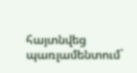հայտնվեց պառլամենտում`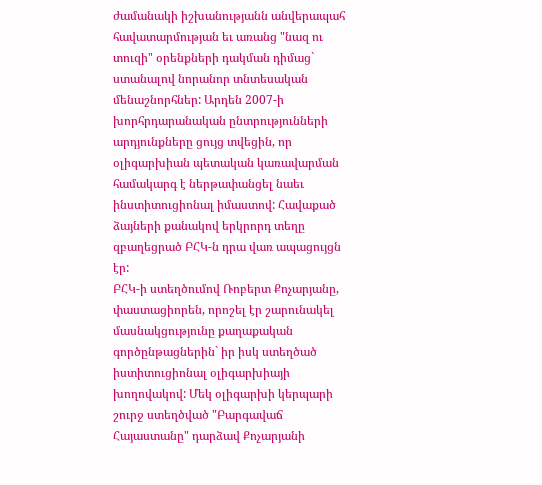ժամանակի իշխանությանն անվերապահ հավատարմության եւ առանց "նազ ու տուզի" օրենքների դակման դիմաց` ստանալով նորանոր տնտեսական մենաշնորհներ: Արդեն 2007-ի խորհրդարանական ընտրությունների արդյունքները ցույց տվեցին, որ օլիգարխիան պետական կառավարման համակարգ է ներթափանցել նաեւ ինստիտուցիոնալ իմաստով: Հավաքած ձայների քանակով երկրորդ տեղը զբաղեցրած ԲՀԿ-ն դրա վառ ապացույցն էր:
ԲՀԿ-ի ստեղծումով Ռոբերտ Քոչարյանը, փաստացիորեն, որոշել էր շարունակել մասնակցությունը քաղաքական գործընթացներին` իր իսկ ստեղծած իստիտուցիոնալ օլիգարխիայի խողովակով: Մեկ օլիգարխի կերպարի շուրջ ստեղծված "Բարգավաճ Հայաստանը" դարձավ Քոչարյանի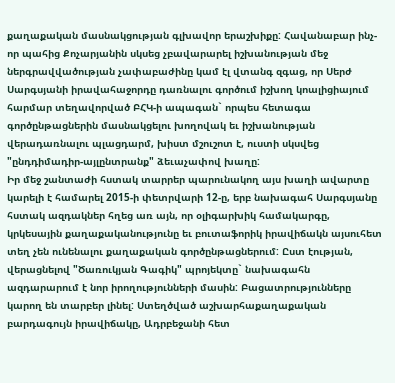քաղաքական մասնակցության գլխավոր երաշխիքը: Հավանաբար ինչ-որ պահից Քոչարյանին սկսեց չբավարարել իշխանության մեջ ներգրավվածության չափաբաժինը կամ էլ վտանգ զգաց, որ Սերժ Սարգսյանի իրավահաջորդը դառնալու գործում իշխող կոալիցիայում հարմար տեղավորված ԲՀԿ-ի ապագան` որպես հետագա գործընթացներին մասնակցելու խողովակ եւ իշխանության վերադառնալու պլացդարմ, խիստ մշուշոտ է, ուստի սկսվեց "ընդդիմադիր-այլընտրանք" ձեւաչափով խաղը:
Իր մեջ շանտաժի հստակ տարրեր պարունակող այս խաղի ավարտը կարելի է համարել 2015-ի փետրվարի 12-ը, երբ նախագահ Սարգսյանը հստակ ազդակներ հղեց առ այն, որ օլիգարխիկ համակարգը, կրկեսային քաղաքականությունը եւ բուտաֆորիկ իրավիճակն այսուհետ տեղ չեն ունենալու քաղաքական գործընթացներում: Ըստ էության, վերացնելով "Ծառուկյան Գագիկ" պրոյեկտը` նախագահն ազդարարում է նոր իրողությունների մասին: Բացատրությունները կարող են տարբեր լինել: Ստեղծված աշխարհաքաղաքական բարդագույն իրավիճակը, Ադրբեջանի հետ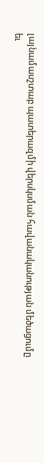լայնամասշտաբ պատերազմի վերսկսման հավանականության մեծացումը եւ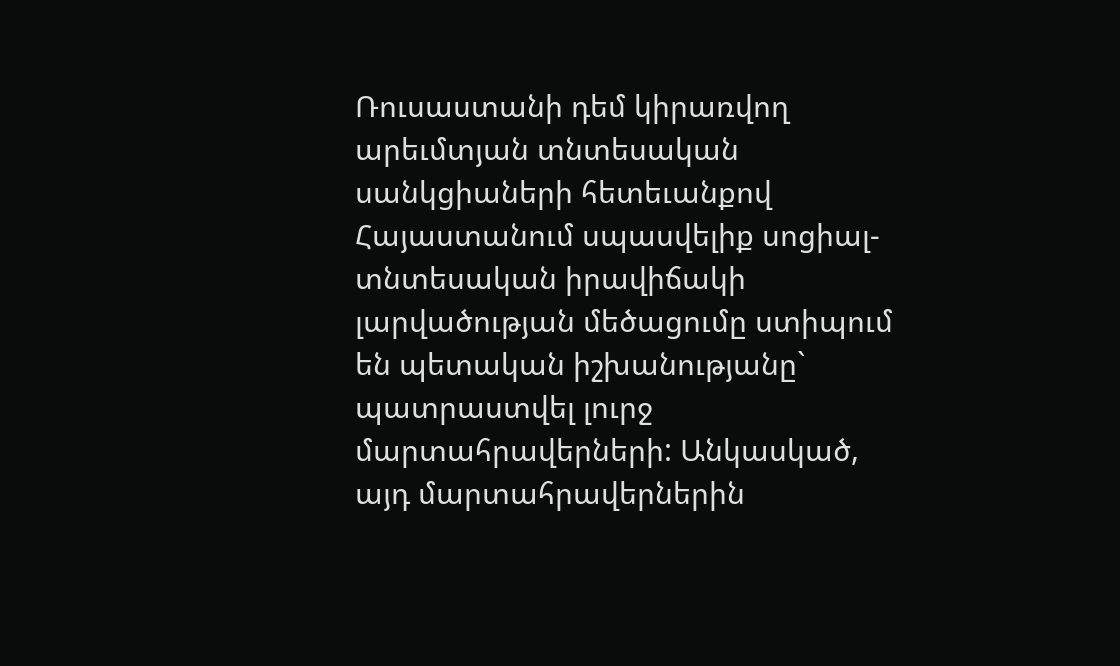Ռուսաստանի դեմ կիրառվող արեւմտյան տնտեսական սանկցիաների հետեւանքով Հայաստանում սպասվելիք սոցիալ-տնտեսական իրավիճակի լարվածության մեծացումը ստիպում են պետական իշխանությանը` պատրաստվել լուրջ մարտահրավերների: Անկասկած, այդ մարտահրավերներին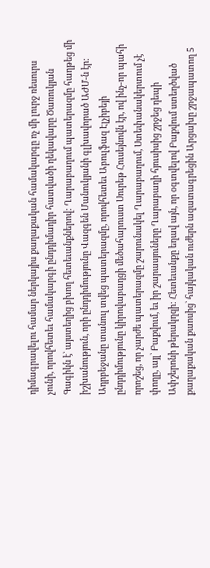դիմագրավելու համար ներկայիս քաղաքական համակարգը ոչ մի լուրջ ռեսուրս չունի, որովհետեւ համակարգի ընդդիմադիր հատվածի ղեկավարը Ծառուկյան Գագիկն է` այստեղից բխող հետեւանքներով: Ղարաբաղում պատերազմը հաղթեց մի իշխանություն, որի ընդդիմությունը Վազգեն Մանուկյանի գլխավորած ԱԺՄ-ն էր: Ադրբեջանը տանուլ տվեց պատերազմը, որովհետեւ Աբուլֆազ Էլչիբեյի ընդդիմությունը կիրովաբադցի մեծահարուստ Սուրեթ Հուսեյնովն էր, ով ինչ-որ պահի որոշեց, որ չարժե պատերազմը շարունակել Ղարաբաղում, Ստեփանակերտում չէ փողը, այլ` Բաքվում, եւ իր շարասյուները Ղարաբաղի հյուսիսից շրջեց դեպի Ափշերոնի թերակղզի: Հետեւանքը եղավ այն, որ օգտվելով Բաքվում ստեղծված քաղաքական քաոսից` հայկական ուժերն ազատագրեցին Արցախը շրջապատող 5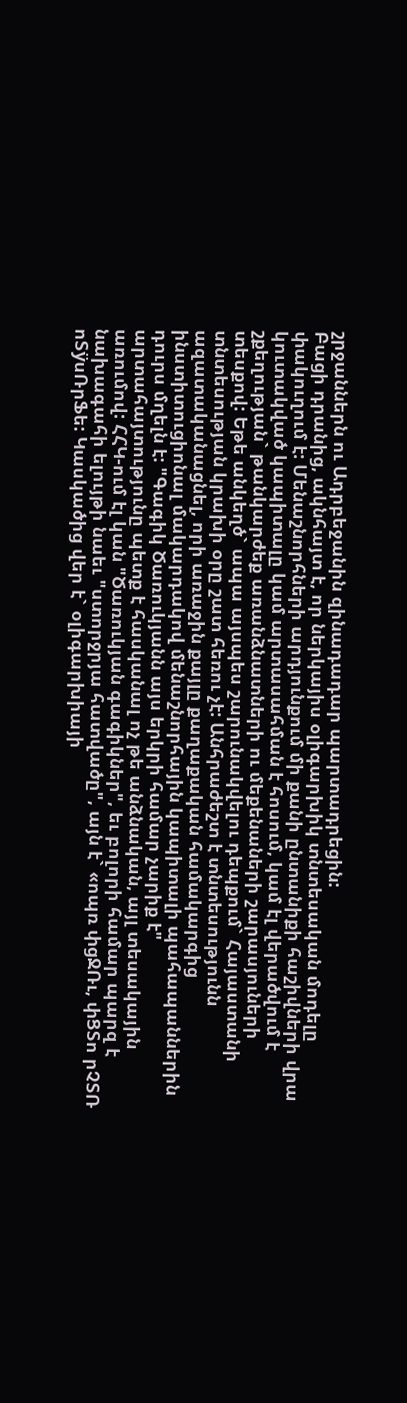շրջաններն ու Ադրբեջանին զինադադար պարտադրեցին:
Բացի դրանից, ակնհայտ է, որ ներկայիս օլիգարխիկ տնտեսական մոդելը փակուղում է: Մենաշնորհների արդյունքում մի քանի ընտանիքի հաշիվների վրա կուտակված կապիտալը կամ արտասահման է հոսում, կամ էլ վերածվում է շքեղության` թանկարժեք առանձնատների ու մեքենաների շարասյուների տեսքով: Եթե անկեղծ` ապա այսպես շարունակվելու դեպքում` Հայաստանի տնտեսության կրախի օրը շատ հեռու չէ: Անհրաժեշտ է տնտեսությունն ազատականացնել, որի առաջին քայլը քաղաքական համակարգից ինստիտուցիոնալ մակարդակով մենաշնորհային կապիտալի պահապաններին դուրս մղելն է: "Գագիկ Ծառուկյանն այս երկրի համար չարիք է" արտահայտությունը պետք է հասկանալ ոչ թե անձնական, այլ տեսակային առումով: ՀՀԿ-ում էլ կան "Ծառուկյան գագիկներ", եւ բոլորի համար պարզ է նախագահի ելույթի նաեւ "ստորջրյա հատվածը", այն է` «ոպռ փցՋՌւ, փՑՏո րՉՏՌ ոՏÿսՌրՖե: Կասկածից վեր է` օլիգարխիայի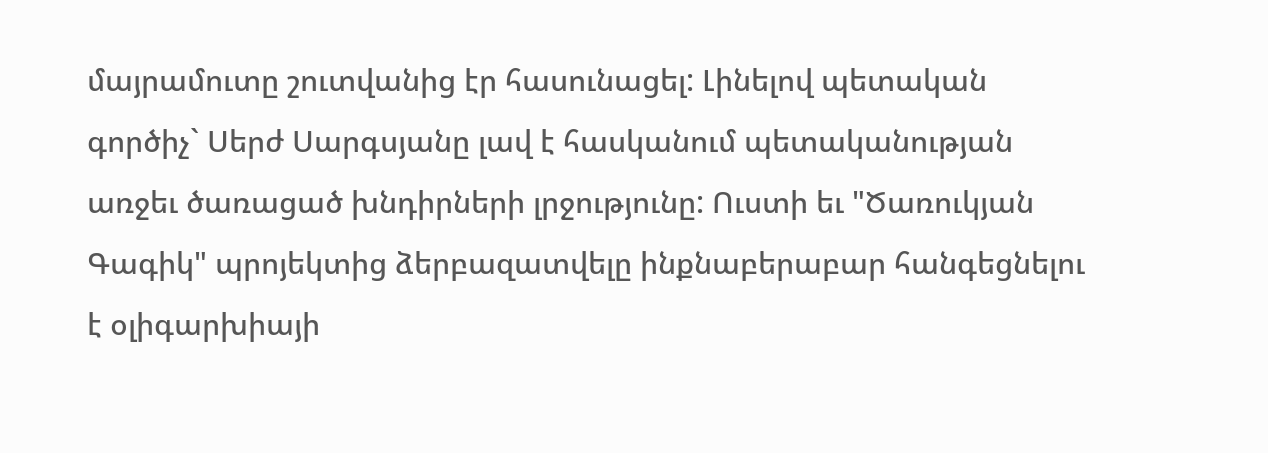մայրամուտը շուտվանից էր հասունացել: Լինելով պետական գործիչ` Սերժ Սարգսյանը լավ է հասկանում պետականության առջեւ ծառացած խնդիրների լրջությունը: Ուստի եւ "Ծառուկյան Գագիկ" պրոյեկտից ձերբազատվելը ինքնաբերաբար հանգեցնելու է օլիգարխիայի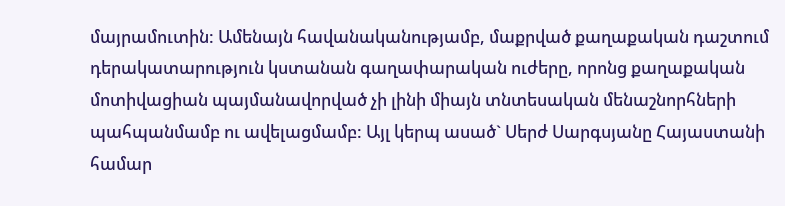մայրամուտին: Ամենայն հավանականությամբ, մաքրված քաղաքական դաշտում դերակատարություն կստանան գաղափարական ուժերը, որոնց քաղաքական մոտիվացիան պայմանավորված չի լինի միայն տնտեսական մենաշնորհների պահպանմամբ ու ավելացմամբ: Այլ կերպ ասած` Սերժ Սարգսյանը Հայաստանի համար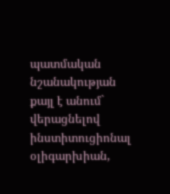պատմական նշանակության քայլ է անում` վերացնելով ինստիտուցիոնալ օլիգարխիան,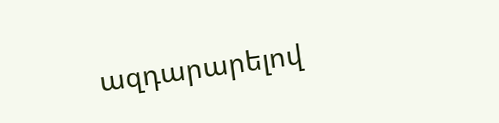ազդարարելով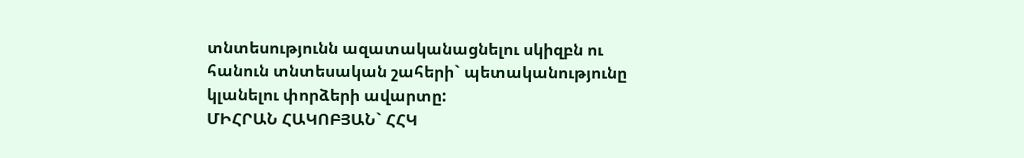տնտեսությունն ազատականացնելու սկիզբն ու հանուն տնտեսական շահերի` պետականությունը կլանելու փորձերի ավարտը:
ՄԻՀՐԱՆ ՀԱԿՈԲՅԱՆ` ՀՀԿ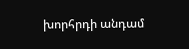խորհրդի անդամ